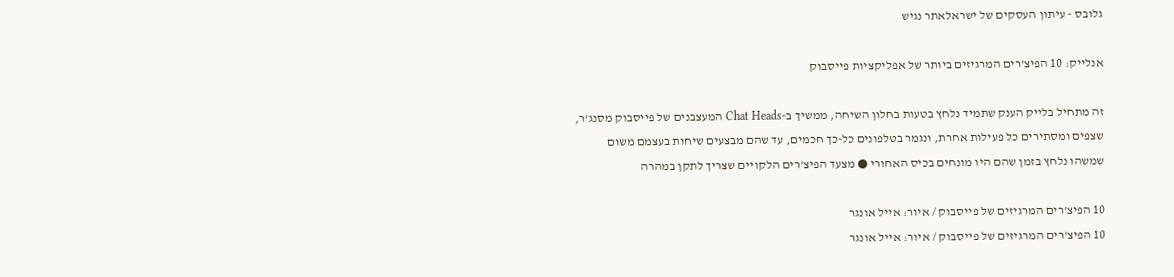גלובס - עיתון העסקים של ישראלאתר נגיש

אנלייק: 10 הפיצ'רים המרגיזים ביותר של אפליקציות פייסבוק

זה מתחיל בלייק הענק שתמיד נלחץ בטעות בחלון השיחה, ממשיך ב-Chat Heads המעצבנים של פייסבוק מסנג'ר, שצפים ומסתירים כל פעילות אחרת, ונגמר בטלפונים כל-כך חכמים, עד שהם מבצעים שיחות בעצמם משום שמשהו נלחץ בזמן שהם היו מונחים בכיס האחורי ● מצעד הפיצ'רים הלקויים שצריך לתקן במהרה

10 הפיצ'רים המרגיזים של פייסבוק / איור: אייל אונגר
10 הפיצ'רים המרגיזים של פייסבוק / איור: אייל אונגר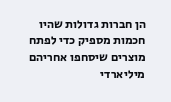הן חברות גדולות שהיו חכמות מספיק כדי לפתח מוצרים שיסחפו אחריהם מיליארדי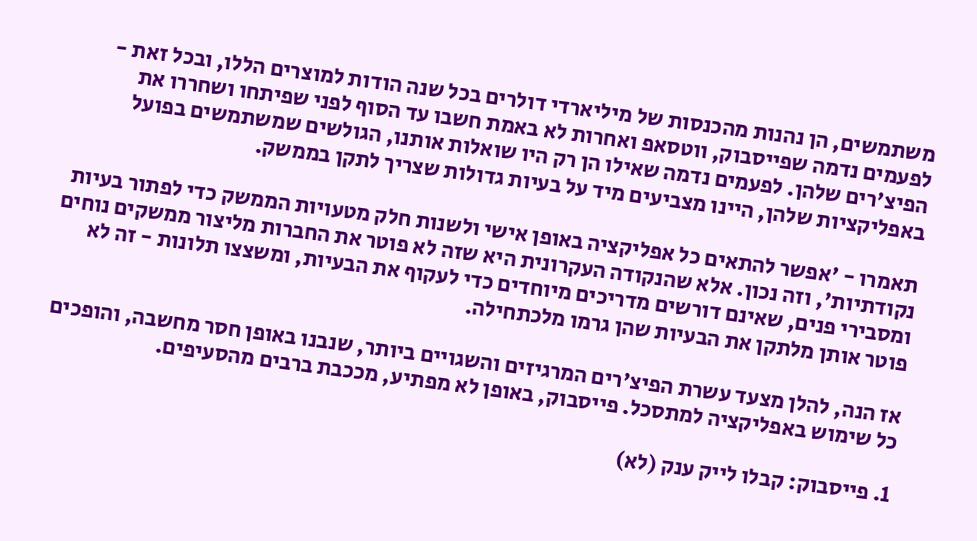משתמשים, הן נהנות מהכנסות של מיליארדי דולרים בכל שנה הודות למוצרים הללו, ובכל זאת - לפעמים נדמה שפייסבוק, ווטסאפ ואחרות לא באמת חשבו עד הסוף לפני שפיתחו ושחררו את הפיצ'רים שלהן. לפעמים נדמה שאילו הן רק היו שואלות אותנו, הגולשים שמשתמשים בפועל באפליקציות שלהן, היינו מצביעים מיד על בעיות גדולות שצריך לתקן בממשק.

תאמרו - 'אפשר להתאים כל אפליקציה באופן אישי ולשנות חלק מטעויות הממשק כדי לפתור בעיות נקודתיות', וזה נכון. אלא שהנקודה העקרונית היא שזה לא פוטר את החברות מליצור ממשקים נוחים ומסבירי פנים, שאינם דורשים מדריכים מיוחדים כדי לעקוף את הבעיות, ומשצצו תלונות - זה לא פוטר אותן מלתקן את הבעיות שהן גרמו מלכתחילה.

אז הנה, להלן מצעד עשרת הפיצ'רים המרגיזים והשגויים ביותר, שנבנו באופן חסר מחשבה, והופכים כל שימוש באפליקציה למתסכל. פייסבוק, באופן לא מפתיע, מככבת ברבים מהסעיפים.

1. פייסבוק: קבלו לייק ענק (לא)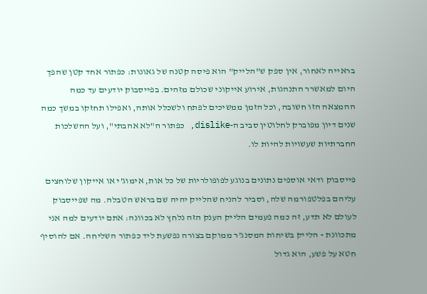בראייה לאחור, אין ספק ש"הלייק" הוא פיסה קטנה של גאונות: כפתור אחד קטן שהפך היום למאשרר התנהגות, אירוע אייקוני שכולם מזהים. בפייסבוק יודעים עד כמה ההמצאה הזו חשובה, וכל הזמן ממשיכים לפתח ולשכלל אותה, ואפילו תחזקו במשך כמה שנים דיון מפוברק לחלוטין סביב ה-dislike, כפתור ה"לא אהבתי", ועל ההשלכות החברתיות שעשויות להיות לו.

פייסבוק ודאי אוספים נתונים בנוגע לפופולריות של כל אות, אימוג'י או אייקון שלוחצים עליהם בפלטפורמה שלה, וסביר להניח שהלייק יהיה שם בראש הטבלה. מה שפייסבוק לעולם לא תדע, זה כמה פעמים הלייק הענק הזה נלחץ לא בכוונה: אתם יודעים למה אני מתכוונת - הלייק בשיחות המסנג'ר ממוקם בצורה נפשעת ליד כפתור השליחה. אם להוסיף חטא על פשע, הוא גדול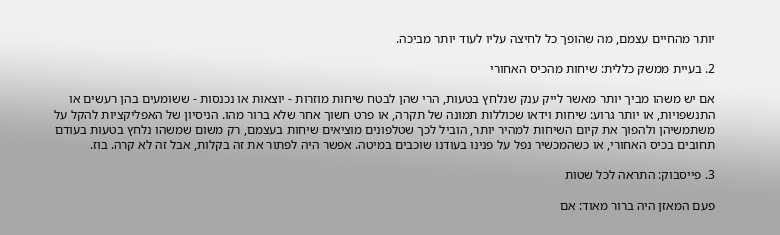יותר מהחיים עצמם, מה שהופך כל לחיצה עליו לעוד יותר מביכה.

2. בעיית ממשק כללית: שיחות מהכיס האחורי

אם יש משהו מביך יותר מאשר לייק ענק שנלחץ בטעות, הרי שהן לבטח שיחות מוזרות - יוצאות או נכנסות - ששומעים בהן רעשים או התנשפויות, או יותר גרוע: שיחות וידאו שכוללות תמונה של תקרה, או פרט חשוך אחר שלא ברור מהו. הניסיון של האפליקציות להקל על משתמשיהן ולהפוך את קיום השיחות למהיר יותר, הוביל לכך שטלפונים מוציאים שיחות בעצמם, רק משום שמשהו נלחץ בטעות בעודם תחובים בכיס האחורי, או כשהמכשיר נפל על פנינו בעודנו שוכבים במיטה. אפשר היה לפתור את זה בקלות, אבל זה לא קרה. בוז.

3. פייסבוק: התראה לכל שטות

פעם המאזן היה ברור מאוד: אם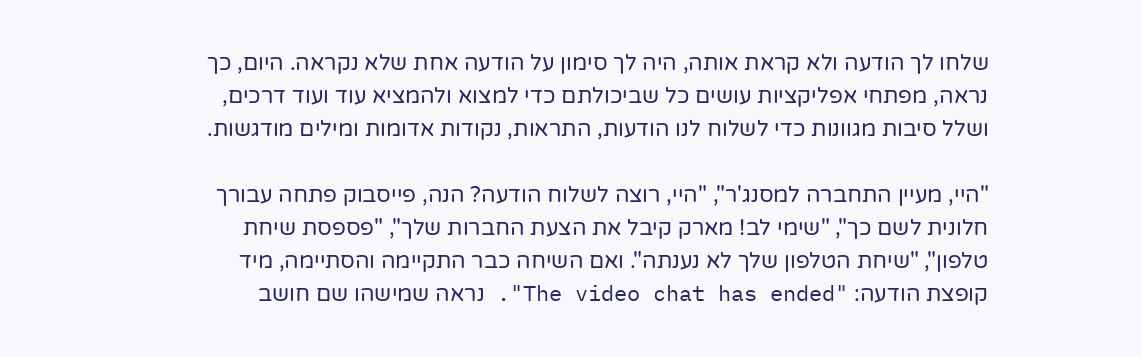שלחו לך הודעה ולא קראת אותה, היה לך סימון על הודעה אחת שלא נקראה. היום, כך נראה, מפתחי אפליקציות עושים כל שביכולתם כדי למצוא ולהמציא עוד ועוד דרכים, ושלל סיבות מגוונות כדי לשלוח לנו הודעות, התראות, נקודות אדומות ומילים מודגשות.

"היי, מעיין התחברה למסנג'ר", "היי, רוצה לשלוח הודעה? הנה, פייסבוק פתחה עבורך חלונית לשם כך", "שימי לב! מארק קיבל את הצעת החברות שלך", "פספסת שיחת טלפון", "שיחת הטלפון שלך לא נענתה". ואם השיחה כבר התקיימה והסתיימה, מיד קופצת הודעה: "The video chat has ended". נראה שמישהו שם חושב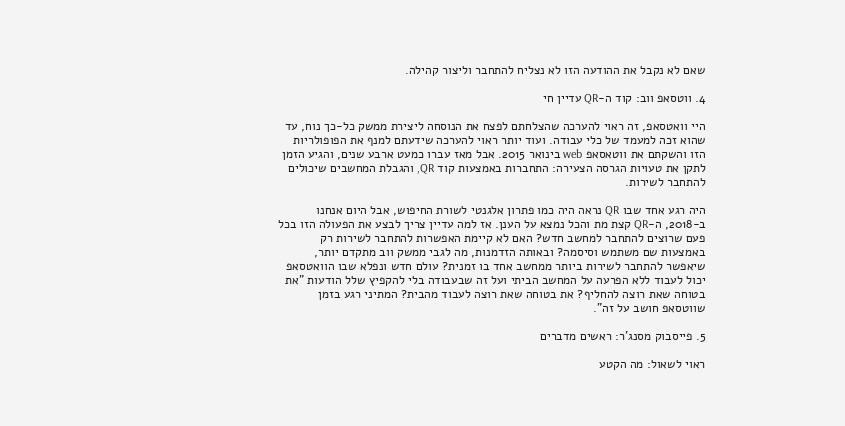שאם לא נקבל את ההודעה הזו לא נצליח להתחבר וליצור קהילה.

4. ווטסאפ ווב: קוד ה-QR עדיין חי

היי וואטסאפ, זה ראוי להערכה שהצלחתם לפצח את הנוסחה ליצירת ממשק כל-כך נוח, עד שהוא זכה למעמד של כלי עבודה. ועוד יותר ראוי להערכה שידעתם למנף את הפופולריות הזו והשקתם את ווטאסאפ web בינואר 2015. אבל מאז עברו כמעט ארבע שנים, והגיע הזמן לתקן את טעויות הגרסה הצעירה: התחברות באמצעות קוד QR, והגבלת המחשבים שיכולים להתחבר לשירות.

היה רגע אחד שבו QR נראה היה כמו פתרון אלגנטי לשורת החיפוש, אבל היום אנחנו ב-2018, ה-QR קצת מת והכל נמצא על הענן. אז למה עדיין צריך לבצע את הפעולה הזו בכל פעם שרוצים להתחבר למחשב חדש? האם לא קיימת האפשרות להתחבר לשירות רק באמצעות שם משתמש וסיסמה? ובאותה הזדמנות, מה לגבי ממשק ווב מתקדם יותר, שיאפשר להתחבר לשירות ביותר ממחשב אחד בו זמנית? עולם חדש ונפלא שבו הוואטסאפ יכול לעבוד ללא הפרעה על המחשב הביתי ועל זה שבעבודה בלי להקפיץ שלל הודעות "את בטוחה שאת רוצה להחליף? את בטוחה שאת רוצה לעבוד מהבית? המתיני רגע בזמן שווטסאפ חושב על זה".

5. פייסבוק מסנג'ר: ראשים מדברים

ראוי לשאול: מה הקטע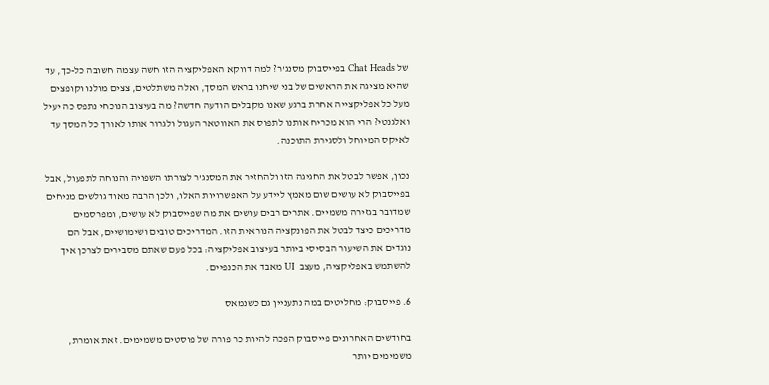של Chat Heads בפייסבוק מסנג'ר? למה דווקא האפליקציה הזו חשה עצמה חשובה כל-כך, עד שהיא מציגה את הראשים של בני שיחנו בראש המסך, ואלה משתלטים, צצים מולנו וקופצים מעל כל אפליקצייה אחרת ברגע שאנו מקבלים הודעה חדשה? מה בעיצוב הנוכחי נתפס כה יעיל ואלגנטי? הרי הוא מכריח אותנו לתפוס את האווטאר העגול ולגרור אותו לאורך כל המסך עד לאיקס המיוחל ולסגירת התוכנה.

נכון, אפשר לבטל את החגיגה הזו ולהחזיר את המסנג'ר לצורתו השפויה והנוחה לתפעול, אבל בפייסבוק לא עושים שום מאמץ ליידע על האפשרויות האלו, ולכן הרבה מאוד גולשים מניחים שמדובר בגזירה משמיים. אתרים רבים עושים את מה שפייסבוק לא עושים, ומפרסמים מדריכים כיצד לבטל את הפונקציה הנוראית הזו. המדריכים טובים ושימושיים, אבל הם נוגדים את השיעור הבסיסי ביותר בעיצוב אפליקציה: בכל פעם שאתם מסבירים לצרכן איך להשתמש באפליקציה, מעצב  UI מאבד את הכנפיים.

6. פייסבוק: מחליטים במה נתעניין גם כשנמאס

בחודשים האחרונים פייסבוק הפכה להיות כר פורה של פוסטים משמימים. זאת אומרת, משמימים יותר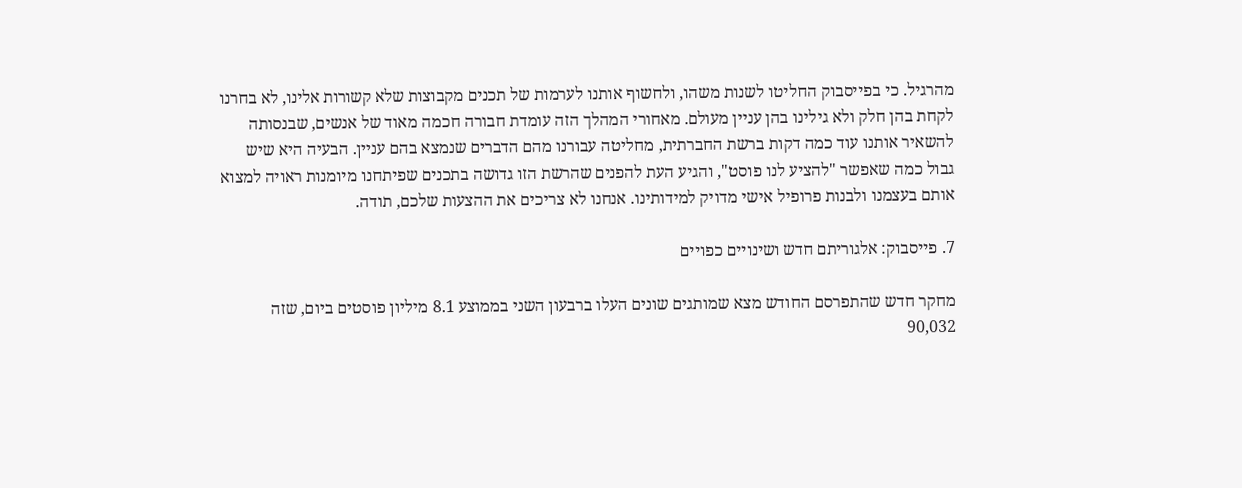מהרגיל. כי בפייסבוק החליטו לשנות משהו, ולחשוף אותנו לערמות של תכנים מקבוצות שלא קשורות אלינו, לא בחרנו לקחת בהן חלק ולא גילינו בהן עניין מעולם. מאחורי המהלך הזה עומדת חבורה חכמה מאוד של אנשים, שבנסותה להשאיר אותנו עוד כמה דקות ברשת החברתית, מחליטה עבורנו מהם הדברים שנמצא בהם עניין. הבעיה היא שיש גבול כמה שאפשר "להציע לנו פוסט", והגיע העת להפנים שהרשת הזו גדושה בתכנים שפיתחנו מיומנות ראויה למצוא אותם בעצמנו ולבנות פרופיל אישי מדויק למידותינו. אנחנו לא צריכים את ההצעות שלכם, תודה.

7. פייסבוק: אלגוריתם חדש ושינויים כפויים

מחקר חדש שהתפרסם החודש מצא שמותגים שונים העלו ברבעון השני בממוצע 8.1 מיליון פוסטים ביום, שזה 90,032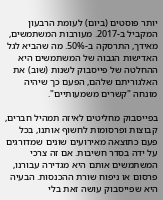יותר פוסטים (ביום) לעומת הרבעון המקביל ב-2017. מעורבות המשתמשים, מאידך, התרסקה ב-50%. מה שהביא לגל האדישות הגבוה של המשתמשים היא ההחלטה של פייסבוק לשנות (שוב) את האלגוריתם שלהם, הפעם כך שיהיה מונחה "קשרים משמעותיים".

בפייסבוק מחליטים לאיזה תמהיל חברים, קבוצות ופרסומות לחשוף אותנו, בכל פעם כתוצאה מאירועים שונים שמדורגים על ידה בסדר חשיבות. אם זה צרכי המשתמשים אותם היא מגדירה עבורנו, פרסום או ניפוח שורת ההכנסות. הבעיה היא שפייסבוק עושה זאת בלי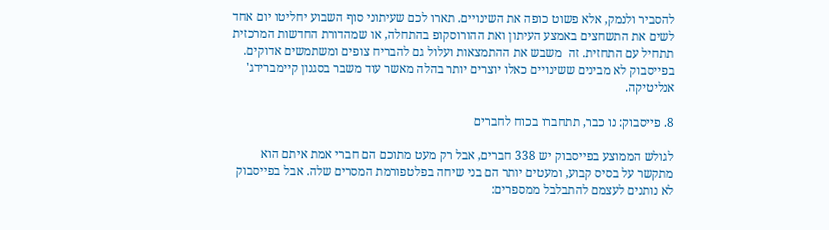להסביר ולנמק, אלא פשוט כופה את השינויים. תארו לכם שעיתוני סוף השבוע יחליטו יום אחד לשים את התשחצים באמצע העיתון ואת ההורוסקופ בהתחלה, או שמהדורת החדשות המרכזית תתחיל עם התחזית. זה  משבש את ההתמצאות ועלול גם להבריח צופים ומשתמשים אדוקים. בפייסבוק לא מבינים ששינויים כאלו יוצרים יותר בהלה מאשר עוד משבר בסגנון קיימברידג' אנליטיקה.

8. פייסבוק: נו כבר, תתחברו בכוח לחברים

לגולש הממוצע בפייסבוק יש 338 חברים, אבל רק מעט מתוכם הם חברי אמת איתם הוא מתקשר על בסיס קבוע, ומעטים יותר הם בני שיחה בפלטפורמת המסרים שלה. אבל בפייסבוק לא נותנים לעצמם להתבלבל ממספרים: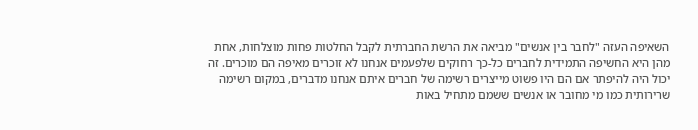השאיפה העזה "לחבר בין אנשים" מביאה את הרשת החברתית לקבל החלטות פחות מוצלחות, אחת מהן היא החשיפה התמידית לחברים כל-כך רחוקים שלפעמים אנחנו לא זוכרים מאיפה הם מוכרים. זה יכול היה להיפתר אם הם היו פשוט מייצרים רשימה של חברים איתם אנחנו מדברים, במקום רשימה שרירותית כמו מי מחובר או אנשים ששמם מתחיל באות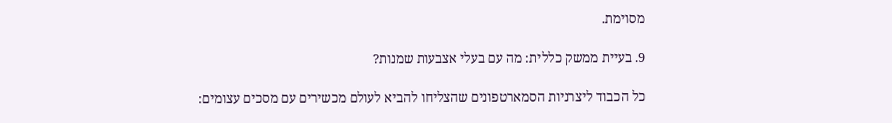מסוימת.

9. בעיית ממשק כללית: מה עם בעלי אצבעות שמנות?

כל הכבוד ליצרניות הסמארטפונים שהצליחו להביא לעולם מכשירים עם מסכים עצומים: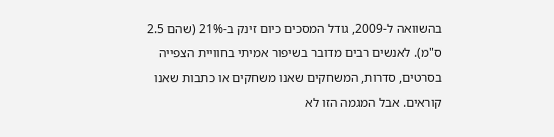בהשוואה ל-2009, גודל המסכים כיום זינק ב-21% (שהם 2.5 ס"מ). לאנשים רבים מדובר בשיפור אמיתי בחוויית הצפייה בסרטים, סדרות, המשחקים שאנו משחקים או כתבות שאנו קוראים. אבל המגמה הזו לא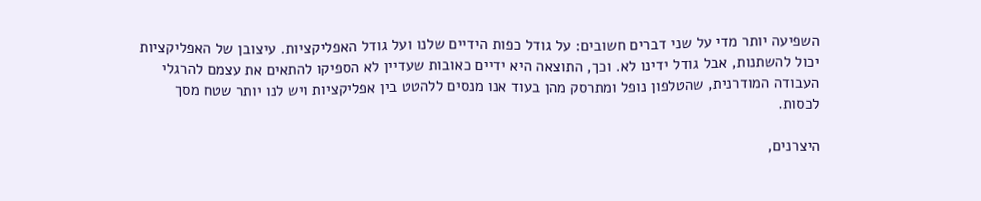השפיעה יותר מדי על שני דברים חשובים: על גודל כפות הידיים שלנו ועל גודל האפליקציות. עיצובן של האפליקציות יכול להשתנות, אבל גודל ידינו לא. וכך, התוצאה היא ידיים כאובות שעדיין לא הספיקו להתאים את עצמם להרגלי העבודה המודרנית, שהטלפון נופל ומתרסק מהן בעוד אנו מנסים ללהטט בין אפליקציות ויש לנו יותר שטח מסך לכסות.

היצרנים,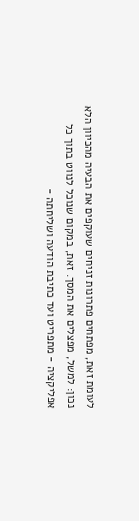לעומת זאת, מפתחים פתרונות זניחים שעוקפים את הבעיה מהכיוון הלא נכון: למשל, מפצלים את המסך. זאת, במקום שנוכל לנווט בתוך כל אפליקציה - מתפריט ועד כתיבת הודעה ושליחתה -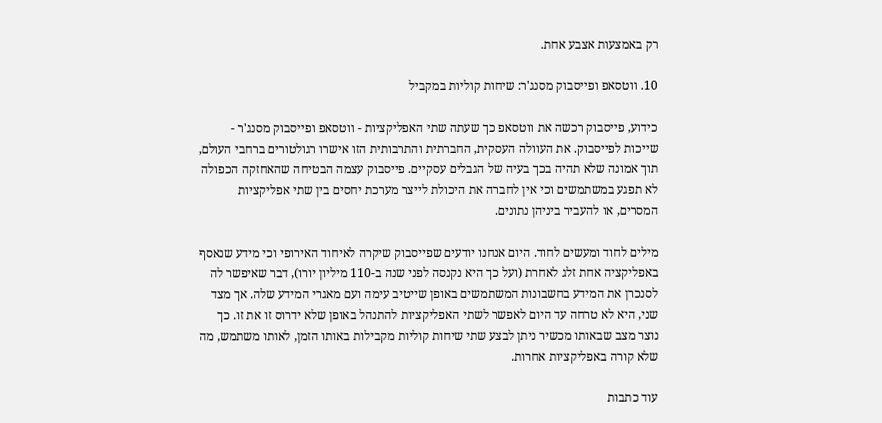רק באמצעות אצבע אחת.

10. ווטסאפ ופייסבוק מסנג'ר: שיחות קוליות במקביל

כידוע, פייסבוק רכשה את ווטסאפ כך שעתה שתי האפליקציות - ווטסאפ ופייסבוק מסנג'ר - שייכות לפייסבוק. את העוולה העסקית, החברתית והתרבותית הזו אישרו רגולטורים ברחבי העולם, תוך אמונה שלא תהיה בכך בעיה של הגבלים עסקיים. פייסבוק עצמה הבטיחה שהאחזקה הכפולה לא תפגע במשתמשים וכי אין לחברה את היכולת לייצר מערכת יחסים בין שתי אפליקציות המסרים, או להעביר ביניהן נתונים.

מילים לחוד ומעשים לחוד. היום אנחנו יודעים שפייסבוק שיקרה לאיחוד האירופי וכי מידע שנאסף באפליקציה אחת זלג לאחרת (ועל כך היא נקנסה לפני שנה ב-110 מיליון יורו), דבר שאיפשר לה לסנכרן את המידע בחשבונות המשתמשים באופן שייטיב עימה ועם מאגרי המידע שלה. אך מצד שני, היא לא טרחה עד היום לאפשר לשתי האפליקציות להתנהל באופן שלא ידרוס זו את זו. כך נוצר מצב שבאותו מכשיר ניתן לבצע שתי שיחות קוליות מקבילות באותו הזמן, לאותו משתמש, מה שלא קורה באפליקציות אחרות.

עוד כתבות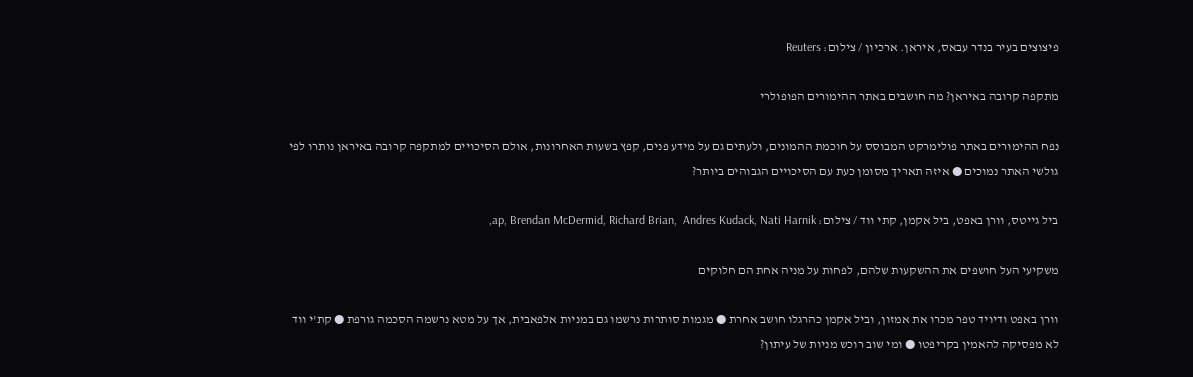פיצוצים בעיר בנדר עבאס, איראן. ארכיון / צילום: Reuters

מתקפה קרובה באיראן? מה חושבים באתר ההימורים הפופולרי

נפח ההימורים באתר פולימרקט המבוסס על חוכמת ההמונים, ולעתים גם על מידע פנים, קפץ בשעות האחרונות, אולם הסיכויים למתקפה קרובה באיראן נותרו לפי גולשי האתר נמוכים ● איזה תאריך מסומן כעת עם הסיכויים הגבוהים ביותר?

ביל גייטס, וורן באפט, ביל אקמן, קתי ווד / צילום: ap, Brendan McDermid, Richard Brian,  Andres Kudack, Nati Harnik,

משקיעי העל חושפים את ההשקעות שלהם, לפחות על מניה אחת הם חלוקים

וורן באפט ודיויד טפר מכרו את אמזון, וביל אקמן כהרגלו חושב אחרת ● מגמות סותרות נרשמו גם במניות אלפאבית, אך על מטא נרשמה הסכמה גורפת ● קת'י ווד לא מפסיקה להאמין בקריפטו ● ומי שוב רוכש מניות של עיתון?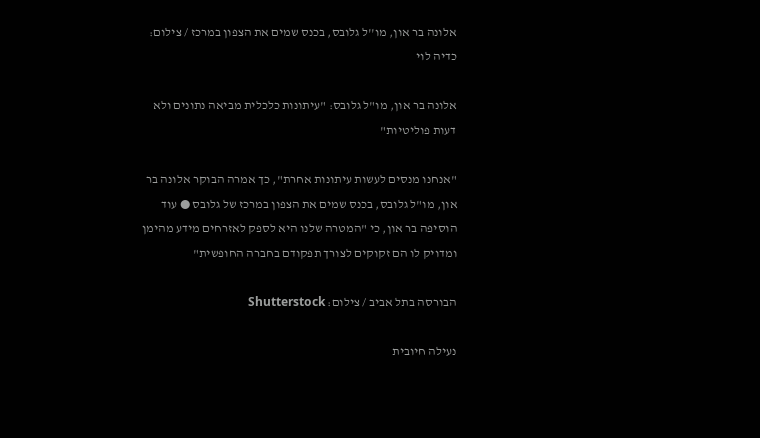אלונה בר און, מו''ל גלובס, בכנס שמים את הצפון במרכז / צילום: כדיה לוי

אלונה בר און, מו"ל גלובס: "עיתונות כלכלית מביאה נתונים ולא דעות פוליטיות"

"אנחנו מנסים לעשות עיתונות אחרת", כך אמרה הבוקר אלונה בר און, מו"ל גלובס, בכנס שמים את הצפון במרכז של גלובס ● עוד הוסיפה בר און, כי "המטרה שלנו היא לספק לאזרחים מידע מהימן ומדויק לו הם זקוקים לצורך תפקודם בחברה החופשית"

הבורסה בתל אביב / צילום: Shutterstock

נעילה חיובית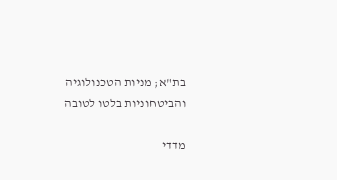בת"א; מניות הטכנולוגיה והביטחוניות בלטו לטובה

מדדי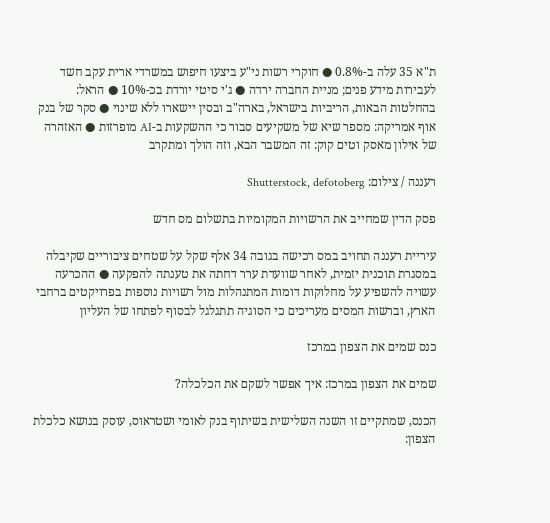ת"א 35 עלה ב-0.8% ● חוקרי רשות ני"ע ביצעו חיפוש במשרדי ארית עקב חשד לעבירות מידע פנים; מניית החברה ירדה ● ג'י סיטי יורדת בכ-10% ● הראל: בהחלטות הבאות, הריביות בישראל, בארה"ב ובסין יישארו ללא שינוי ● סקר של בנק אוף אמריקה: מספר שיא של משקיעים סבור כי ההשקעות ב-AI מופרזות ● האזהרה של אילון מאסק וטים קוק: זה המשבר הבא, וזה הולך ומתקרב

רעננה / צילום: Shutterstock, defotoberg

פסק הדין שמחייב את הרשויות המקומיות בתשלום מס חדש

עיריית רעננה תחויב במס רכישה בגובה 34 אלף שקל על שטחים ציבוריים שקיבלה במסגרת תוכנית יזמית, לאחר שוועדת ערר דחתה את טענתה להפקעה ● ההכרעה עשויה להשפיע על מחלוקות דומות המתנהלות מול רשויות נוספות בפרויקטים ברחבי הארץ, וברשות המסים מעריכים כי הסוגיה תתגלגל לבסוף לפתחו של העליון

כנס שמים את הצפון במרכז

שמים את הצפון במרכז: איך אפשר לשקם את הכלכלה?

הכנס, שמתקיים זו השנה השלישית בשיתוף בנק לאומי ושטראוס, עוסק בנושא כלכלת הצפון: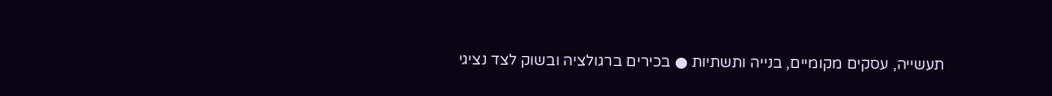תעשייה, עסקים מקומיים, בנייה ותשתיות ● בכירים ברגולציה ובשוק לצד נציגי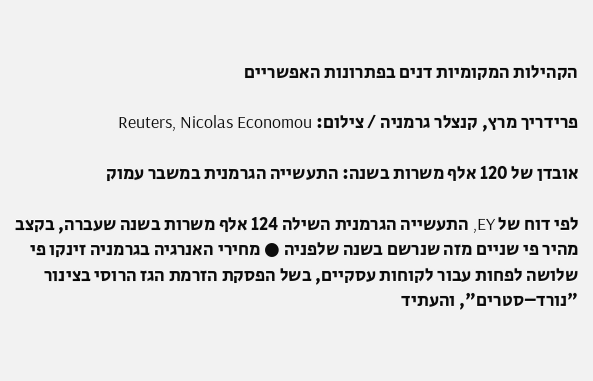הקהילות המקומיות דנים בפתרונות האפשריים

פרידריך מרץ, קנצלר גרמניה / צילום: Reuters, Nicolas Economou

אובדן של 120 אלף משרות בשנה: התעשייה הגרמנית במשבר עמוק

לפי דוח של EY, התעשייה הגרמנית השילה 124 אלף משרות בשנה שעברה, בקצב מהיר פי שניים מזה שנרשם בשנה שלפניה ● מחירי האנרגיה בגרמניה זינקו פי שלושה לפחות עבור לקוחות עסקיים, בשל הפסקת הזרמת הגז הרוסי בצינור "נורד–סטרים", והעתיד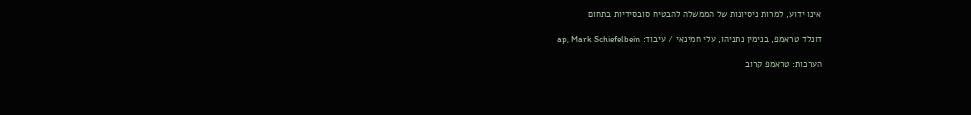אינו ידוע, למרות ניסיונות של הממשלה להבטיח סובסידיות בתחום

דונלד טראמפ, בנימין נתניהו, עלי חמינאי / עיבוד: ap, Mark Schiefelbein

הערכות: טראמפ קרוב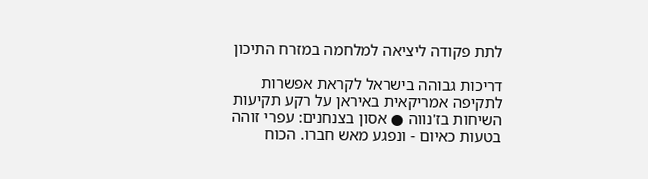לתת פקודה ליציאה למלחמה במזרח התיכון

דריכות גבוהה בישראל לקראת אפשרות לתקיפה אמריקאית באיראן על רקע תקיעות השיחות בז'נווה ● אסון בצנחנים: עפרי זוהה בטעות כאיום - ונפגע מאש חברו. הכוח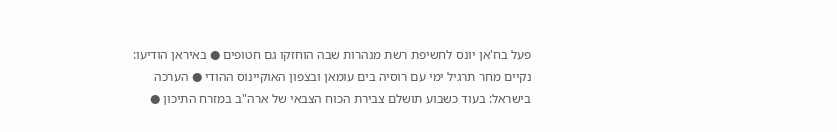פעל בח'אן יונס לחשיפת רשת מנהרות שבה הוחזקו גם חטופים ● באיראן הודיעו: נקיים מחר תרגיל ימי עם רוסיה בים עומאן ובצפון האוקיינוס ההודי ● הערכה בישראל: בעוד כשבוע תושלם צבירת הכוח הצבאי של ארה"ב במזרח התיכון ●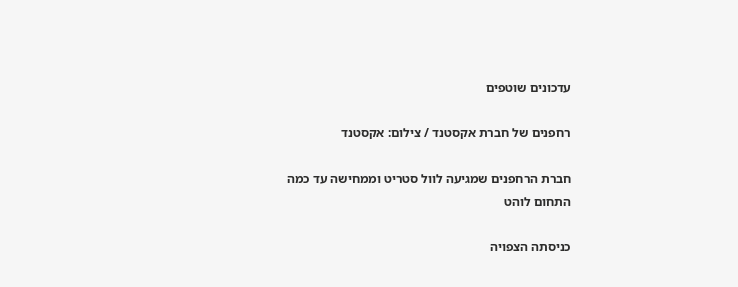עדכונים שוטפים

רחפנים של חברת אקסטנד / צילום: אקסטנד

חברת הרחפנים שמגיעה לוול סטריט וממחישה עד כמה התחום לוהט

כניסתה הצפויה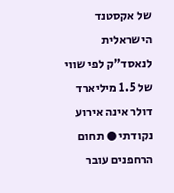של אקסטנד הישראלית לנאסד"ק לפי שווי של 1.5 מיליארד דולר אינה אירוע נקודתי ● תחום הרחפנים עובר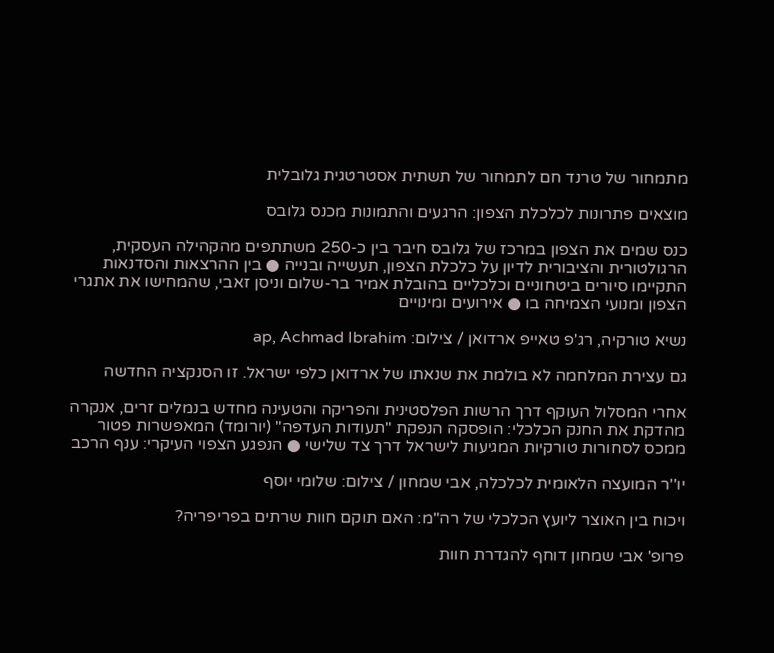מתמחור של טרנד חם לתמחור של תשתית אסטרטגית גלובלית

מוצאים פתרונות לכלכלת הצפון: הרגעים והתמונות מכנס גלובס

כנס שמים את הצפון במרכז של גלובס חיבר בין כ-250 משתתפים מהקהילה העסקית, הרגולטורית והציבורית לדיון על כלכלת הצפון, תעשייה ובנייה ● בין ההרצאות והסדנאות התקיימו סיורים ביטחוניים וכלכליים בהובלת אמיר בר-שלום וניסן זאבי, שהמחישו את אתגרי הצפון ומנועי הצמיחה בו ● אירועים ומינויים

נשיא טורקיה, רג'פ טאייפ ארדואן / צילום: ap, Achmad Ibrahim

גם עצירת המלחמה לא בולמת את שנאתו של ארדואן כלפי ישראל. זו הסנקציה החדשה

אחרי המסלול העוקף דרך הרשות הפלסטינית והפריקה והטעינה מחדש בנמלים זרים, אנקרה מהדקת את החנק הכלכלי: הופסקה הנפקת "תעודות העדפה" (יורומד) המאפשרות פטור ממכס לסחורות טורקיות המגיעות לישראל דרך צד שלישי ● הנפגע הצפוי העיקרי: ענף הרכב

יו''ר המועצה הלאומית לכלכלה, אבי שמחון / צילום: שלומי יוסף

ויכוח בין האוצר ליועץ הכלכלי של רה"מ: האם תוקם חוות שרתים בפריפריה?

פרופ' אבי שמחון דוחף להגדרת חוות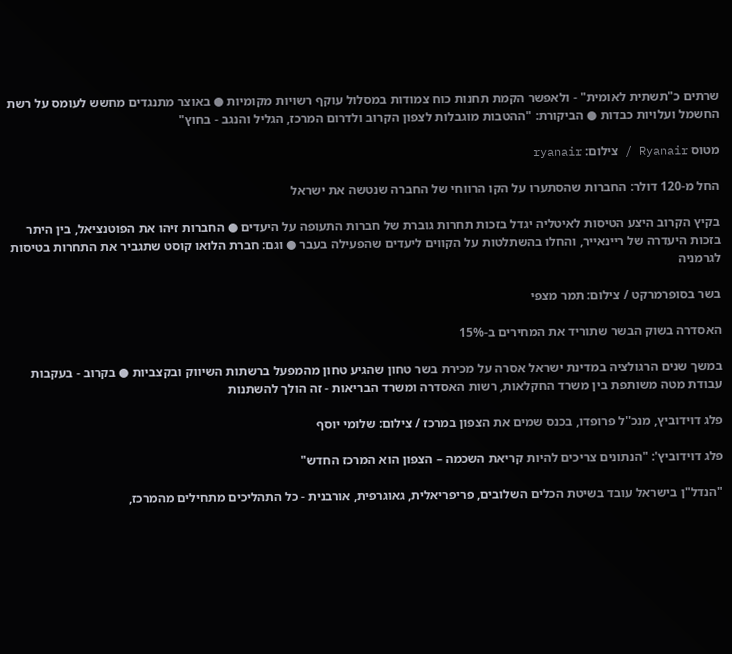שרתים כ"תשתית לאומית" - ולאפשר הקמת תחנות כוח צמודות במסלול עוקף רשויות מקומיות ● באוצר מתנגדים מחשש לעומס על רשת החשמל ועלויות כבדות ● הביקורת: "ההטבות מוגבלות לצפון הקרוב ולדרום המרכז, הגליל והנגב - בחוץ"

מטוס Ryanair / צילום: ryanair

החל מ-120 דולר: החברות שהסתערו על הקו הרווחי של החברה שנטשה את ישראל

בקיץ הקרוב היצע הטיסות לאיטליה יגדל בזכות תחרות גוברת של חברות התעופה על היעדים ● החברות זיהו את הפוטנציאל, בין היתר בזכות היעדרה של ריינאייר, והחלו בהשתלטות על הקווים ליעדים שהפעילה בעבר ● וגם: חברת הלואו קוסט שתגביר את התחרות בטיסות לגרמניה

בשר בסופרמרקט / צילום: תמר מצפי

האסדרה בשוק הבשר שתוריד את המחירים ב-15%

במשך שנים הרגולציה במדינת ישראל אסרה על מכירת בשר טחון שהגיע טחון מהמפעל ברשתות השיווק ובקצביות ● בקרוב - בעקבות עבודת מטה משותפת בין משרד החקלאות, רשות האסדרה ומשרד הבריאות - זה הולך להשתנות

פלג דוידוביץ, מנכ''ל פרופדו, בכנס שמים את הצפון במרכז / צילום: שלומי יוסף

פלג דוידוביץ': "הנתונים צריכים להיות קריאת השכמה – הצפון הוא המרכז החדש"

"הנדל"ן בישראל עובד בשיטת הכלים השלובים, פריפריאלית, גאוגרפית, אורבנית - כל התהליכים מתחילים מהמרכז,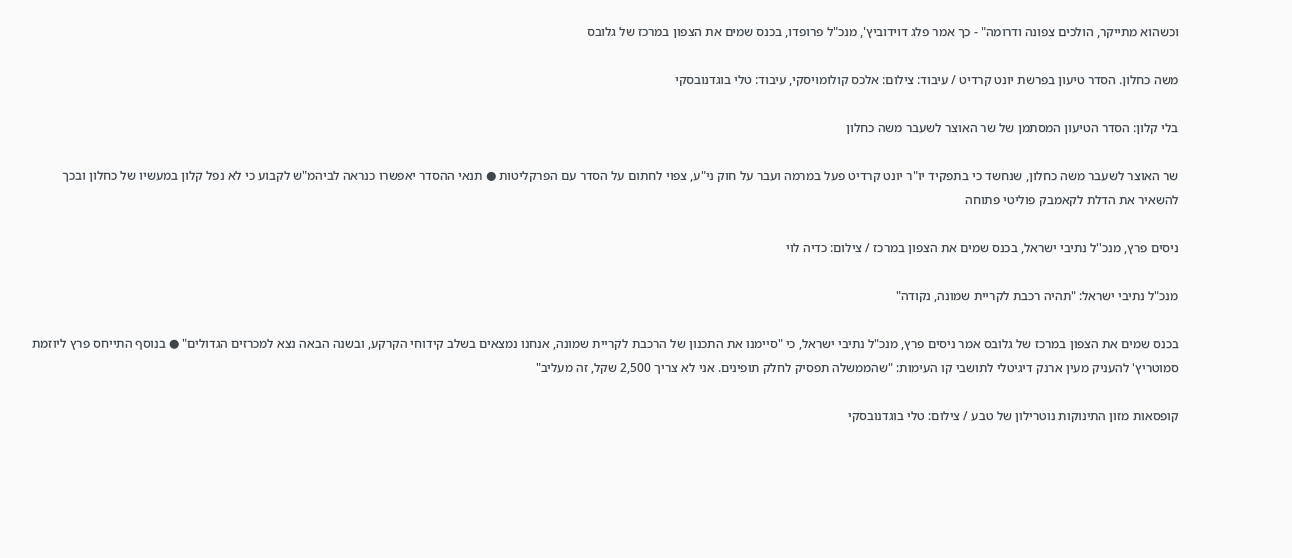וכשהוא מתייקר, הולכים צפונה ודרומה" - כך אמר פלג דוידוביץ', מנכ"ל פרופדו, בכנס שמים את הצפון במרכז של גלובס

משה כחלון. הסדר טיעון בפרשת יונט קרדיט / עיבוד: צילום: אלכס קולומויסקי, עיבוד: טלי בוגדנובסקי

בלי קלון: הסדר הטיעון המסתמן של שר האוצר לשעבר משה כחלון

שר האוצר לשעבר משה כחלון, שנחשד כי בתפקיד יו"ר יונט קרדיט פעל במרמה ועבר על חוק ני"ע, צפוי לחתום על הסדר עם הפרקליטות ● תנאי ההסדר יאפשרו כנראה לביהמ"ש לקבוע כי לא נפל קלון במעשיו של כחלון ובכך להשאיר את הדלת לקאמבק פוליטי פתוחה

ניסים פרץ, מנכ''ל נתיבי ישראל, בכנס שמים את הצפון במרכז / צילום: כדיה לוי

מנכ"ל נתיבי ישראל: "תהיה רכבת לקריית שמונה, נקודה"

בכנס שמים את הצפון במרכז של גלובס אמר ניסים פרץ, מנכ"ל נתיבי ישראל, כי "סיימנו את התכנון של הרכבת לקריית שמונה, אנחנו נמצאים בשלב קידוחי הקרקע, ובשנה הבאה נצא למכרזים הגדולים" ● בנוסף התייחס פרץ ליוזמת סמוטריץ' להעניק מעין ארנק דיגיטלי לתושבי קו העימות: "שהממשלה תפסיק לחלק תופינים. אני לא צריך 2,500 שקל, זה מעליב"

קופסאות מזון התינוקות נוטרילון של טבע / צילום: טלי בוגדנובסקי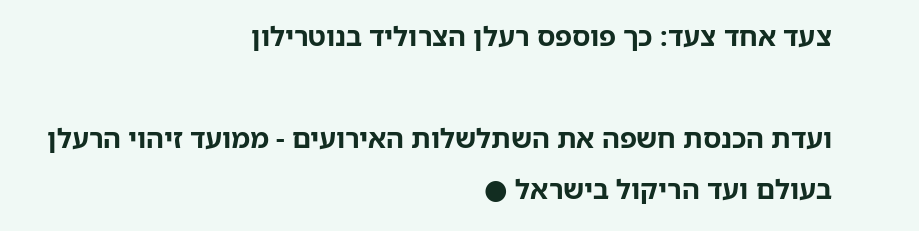צעד אחד צעד: כך פוספס רעלן הצרוליד בנוטרילון

ועדת הכנסת חשפה את השתלשלות האירועים - ממועד זיהוי הרעלן בעולם ועד הריקול בישראל ●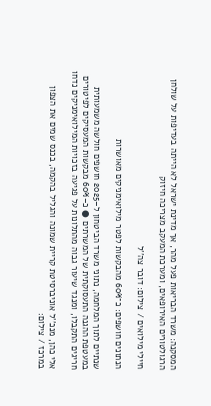המסקנה: משרד הבריאות פעל מהר, אך מדינת ישראל לא הייתה בעדיפות על שולחן הרגולטורים האירופאים, ומערכת המעקב מצריכה חיזוק

חיילי מילואים / צילום: דובר צה''ל

הנתונים חושפים: כ־60% מהבקשות לפטר מילואימניקים מאושרות

שנתיים לתוך המלחמה, נתוני משרד הביטחון ל–2025 חושפים חולשה משמעותית במעטפת ההגנה התעסוקתית של המשרתים ● כ–60% מבקשות המעסיקים לפיטורים חריגים התקבלו, ומנגד שיעור גבוה מהתלונות על פגיעה בזכויות המילואימניקים נדחו

אלי כהן, מנכ''ל אוניברסיטת קריית שמונה והגליל בהקמה, בכנס שמים את הצפון במרכז / צילום: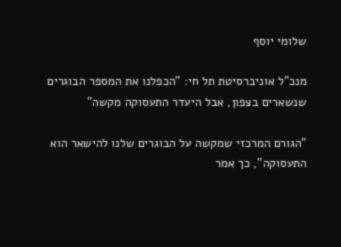שלומי יוסף

מנכ"ל אוניברסיטת תל חי: "הכפלנו את המספר הבוגרים שנשארים בצפון, אבל היעדר התעסוקה מקשה"

"הגורם המרכזי שמקשה על הבוגרים שלנו להישאר הוא התעסוקה", כך אמר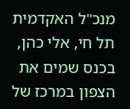מנכ"ל האקדמית תל חי, אלי כהן, בכנס שמים את הצפון במרכז של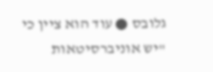גלובס ● עוד הוא ציין כי "יש אוניברסיטאות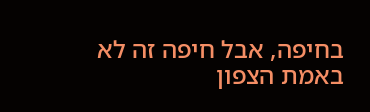בחיפה, אבל חיפה זה לא באמת הצפון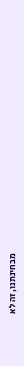מבחינתנו, זה לא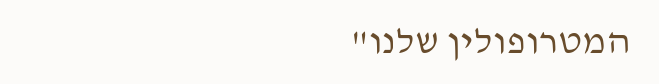המטרופולין שלנו"